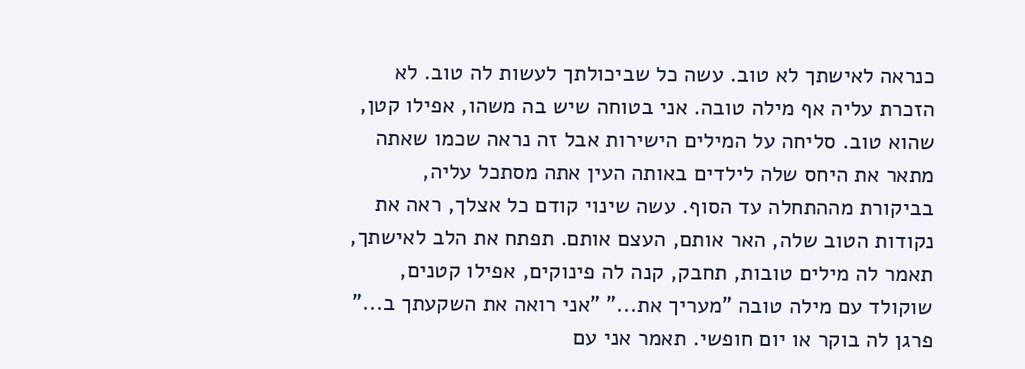כנראה לאישתך לא טוב. עשה כל שביכולתך לעשות לה טוב. לא הזכרת עליה אף מילה טובה. אני בטוחה שיש בה משהו, אפילו קטן, שהוא טוב. סליחה על המילים הישירות אבל זה נראה שכמו שאתה מתאר את היחס שלה לילדים באותה העין אתה מסתכל עליה, בביקורת מההתחלה עד הסוף. עשה שינוי קודם כל אצלך, ראה את נקודות הטוב שלה, האר אותם, העצם אותם. תפתח את הלב לאישתך, תאמר לה מילים טובות, תחבק, קנה לה פינוקים, אפילו קטנים, שוקולד עם מילה טובה "מעריך את..." "אני רואה את השקעתך ב..." פרגן לה בוקר או יום חופשי. תאמר אני עם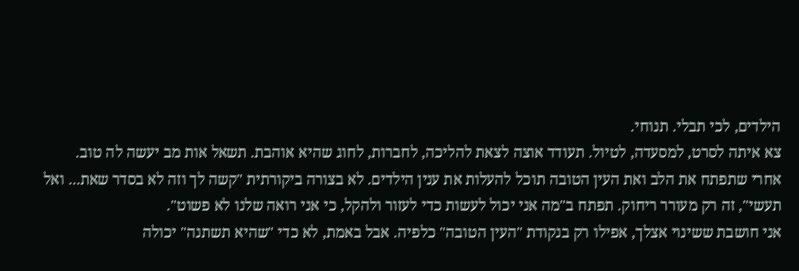הילדים, לכי תבלי. תנוחי.
צא איתה לסרט, למסעדה, לטיול. תעודד אוצה לצאת להליכה, לחברות, לחוג שהיא אוהבת. תשאל אות מב יעשה לה טוב.
אחרי שתפתח את הלב ואת העין הטובה תוכל להעלות את ענין הילדים. לא בצורה ביקורתית "קשה לך וזה לא בסדר שאת... ואל תעשי", זה רק מעורר ריחוק. תפתח ב"מה אני יכול לעשות כדי לעזור ולהקל, כי אני רואה שלנו לא פשוט".
אני חושבת ששינוי אצלך, אפילו רק בנקודת "העין הטובה" כלפיה. אבל באמת, לא כדי "שהיא תשתנה" יכולה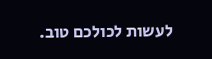לעשות לכולכם טוב.